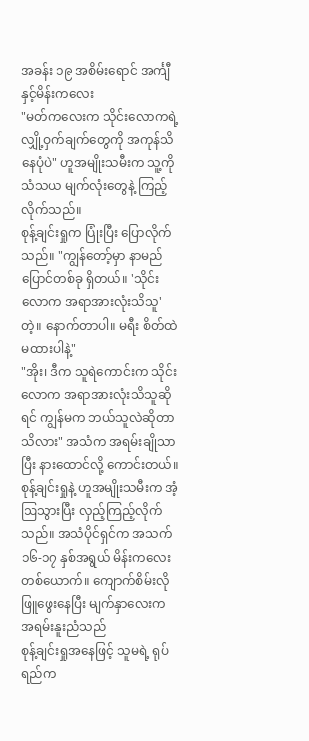အခန်း ၁၉ အစိမ်းရောင် အင်္ကျီနှင့်မိန်းကလေး
"မတ်ကလေးက သိုင်းလောကရဲ့ လျှို့ဝှက်ချက်တွေကို အကုန်သိနေပုံပဲ" ဟူအမျိုးသမီးက သူ့ကို သံသယ မျက်လုံးတွေနဲ့ ကြည့်လိုက်သည်။
စုန့်ချင်းရှုက ပြုံးပြီး ပြောလိုက်သည်။ "ကျွန်တော့်မှာ နာမည်ပြောင်တစ်ခု ရှိတယ်။ 'သိုင်းလောက အရာအားလုံးသိသူ' တဲ့။ နောက်တာပါ။ မရီး စိတ်ထဲ မထားပါနဲ့"
"အိုး၊ ဒီက သူရဲကောင်းက သိုင်းလောက အရာအားလုံးသိသူဆိုရင် ကျွန်မက ဘယ်သူလဲဆိုတာ သိလား" အသံက အရမ်းချိုသာပြီး နားထောင်လို့ ကောင်းတယ်။ စုန့်ချင်းရှုနဲ့ ဟူအမျိုးသမီးက အံ့ဩသွားပြီး လှည့်ကြည့်လိုက်သည်။ အသံပိုင်ရှင်က အသက် ၁၆-၁၇ နှစ်အရွယ် မိန်းကလေးတစ်ယောက်။ ကျောက်စိမ်းလို ဖြူဖွေးနေပြီး မျက်နှာလေးက အရမ်းနူးညံသည်
စုန့်ချင်းရှုအနေဖြင့် သူမရဲ့ ရုပ်ရည်က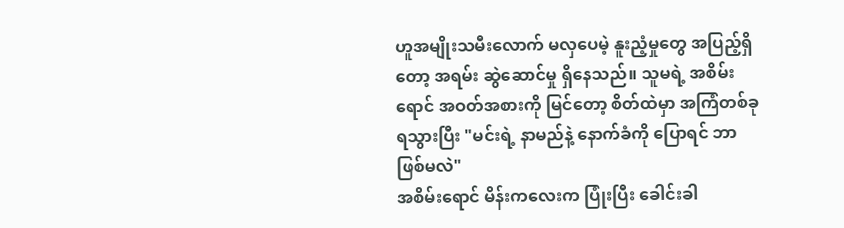ဟူအမျိုးသမီးလောက် မလှပေမဲ့ နူးညံ့မှုတွေ အပြည့်ရှိတော့ အရမ်း ဆွဲဆောင်မှု ရှိနေသည်။ သူမရဲ့ အစိမ်းရောင် အဝတ်အစားကို မြင်တော့ စိတ်ထဲမှာ အကြံတစ်ခု ရသွားပြီး "မင်းရဲ့ နာမည်နဲ့ နောက်ခံကို ပြောရင် ဘာဖြစ်မလဲ"
အစိမ်းရောင် မိန်းကလေးက ပြုံးပြီး ခေါင်းခါ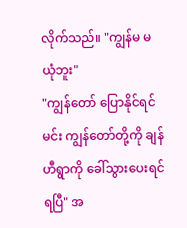လိုက်သည်။ "ကျွန်မ မယုံဘူး"
"ကျွန်တော် ပြောနိုင်ရင် မင်း ကျွန်တော်တို့ကို ချန်ဟီရွာကို ခေါ်သွားပေးရင် ရပြီ" အ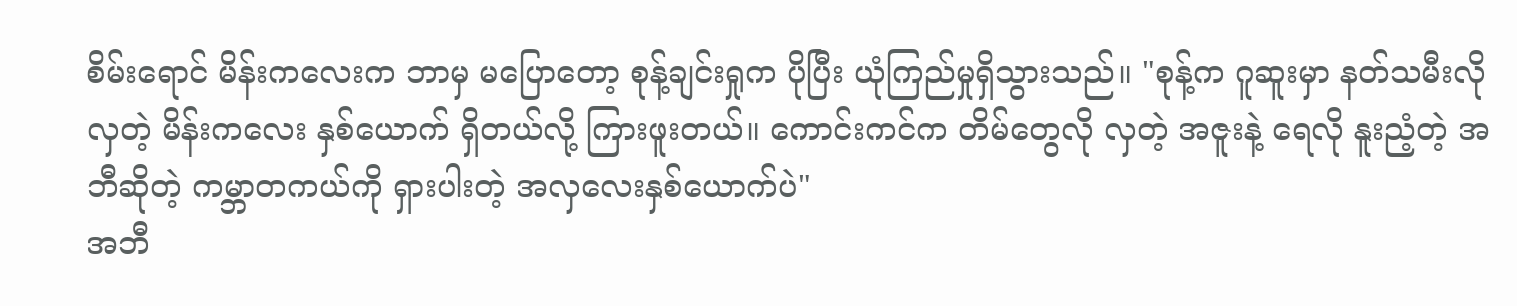စိမ်းရောင် မိန်းကလေးက ဘာမှ မပြောတော့ စုန့်ချင်းရှုက ပိုပြီး ယုံကြည်မှုရှိသွားသည်။ "စုန့်က ဂူဆူးမှာ နတ်သမီးလို လှတဲ့ မိန်းကလေး နှစ်ယောက် ရှိတယ်လို့ ကြားဖူးတယ်။ ကောင်းကင်က တိမ်တွေလို လှတဲ့ အဇူးနဲ့ ရေလို နူးညံ့တဲ့ အဘီဆိုတဲ့ ကမ္ဘာတကယ်ကို ရှားပါးတဲ့ အလှလေးနှစ်ယောက်ပဲ"
အဘီ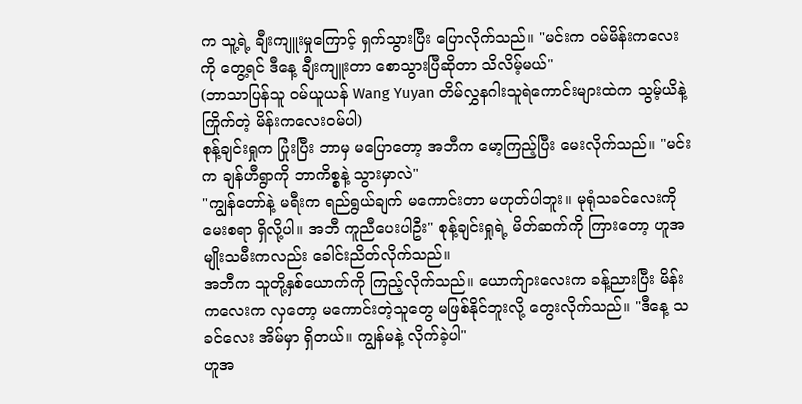က သူ့ရဲ့ ချီးကျူးမှုကြောင့် ရှက်သွားပြီး ပြောလိုက်သည်။ "မင်းက ဝမ်မိန်းကလေးကို တွေ့ရင် ဒီနေ့ ချီးကျူးတာ စောသွားပြီဆိုတာ သိလိမ့်မယ်"
(ဘာသာပြန်သူ ဝမ်ယူယန် Wang Yuyan တိမ်လွှနဂါးသူရဲကောင်းများထဲက သွမ့်ယိနဲ့ကြိုက်တဲ့ မိန်းကလေးဝမ်ပါ)
စုန့်ချင်းရှုက ပြုံးပြီး ဘာမှ မပြောတော့ အဘီက မော့ကြည့်ပြီး မေးလိုက်သည်။ "မင်းက ချန်ဟီရွာကို ဘာကိစ္စနဲ့ သွားမှာလဲ"
"ကျွန်တော်နဲ့ မရီးက ရည်ရွယ်ချက် မကောင်းတာ မဟုတ်ပါဘူး။ မုရုံသခင်လေးကို မေးစရာ ရှိလို့ပါ။ အဘီ ကူညီပေးပါဦး" စုန့်ချင်းရှုရဲ့ မိတ်ဆက်ကို ကြားတော့ ဟူအမျိုးသမီးကလည်း ခေါင်းညိတ်လိုက်သည်။
အဘီက သူတို့နှစ်ယောက်ကို ကြည့်လိုက်သည်။ ယောက်ျားလေးက ခန့်ညားပြီး မိန်းကလေးက လှတော့ မကောင်းတဲ့သူတွေ မဖြစ်နိုင်ဘူးလို့ တွေးလိုက်သည်။ "ဒီနေ့ သခင်လေး အိမ်မှာ ရှိတယ်။ ကျွန်မနဲ့ လိုက်ခဲ့ပါ"
ဟူအ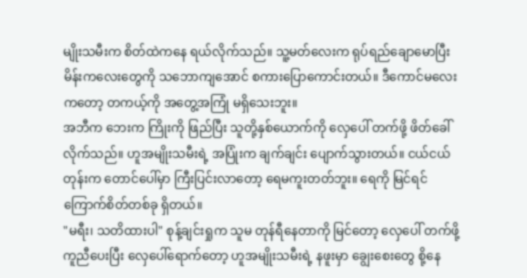မျိုးသမီးက စိတ်ထဲကနေ ရယ်လိုက်သည်။ သူ့မတ်လေးက ရုပ်ရည်ချောမောပြီး မိန်းကလေးတွေကို သဘောကျအောင် စကားပြောကောင်းတယ်။ ဒီကောင်မလေးကတော့ တကယ့်ကို အတွေ့အကြုံ မရှိသေးဘူး။
အဘီက ဘေးက ကြိုးကို ဖြည်ပြီး သူတို့နှစ်ယောက်ကို လှေပေါ် တက်ဖို့ ဖိတ်ခေါ်လိုက်သည်။ ဟူအမျိုးသမီးရဲ့ အပြုံးက ချက်ချင်း ပျောက်သွားတယ်။ ငယ်ငယ်တုန်းက တောင်ပေါ်မှာ ကြီးပြင်းလာတော့ ရေမကူးတတ်ဘူး။ ရေကို မြင်ရင် ကြောက်စိတ်တစ်ခု ရှိတယ်။
"မရီး၊ သတိထားပါ" စုန့်ချင်းရှုက သူမ တုန်ရီနေတာကို မြင်တော့ လှေပေါ် တက်ဖို့ ကူညီပေးပြီး လှေပေါ်ရောက်တော့ ဟူအမျိုးသမီးရဲ့ နဖူးမှာ ချွေးစေးတွေ စို့နေ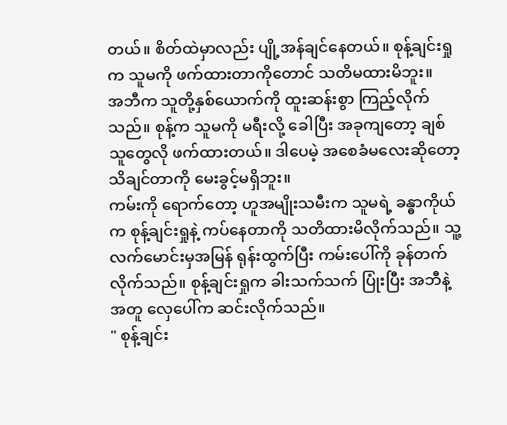တယ်။ စိတ်ထဲမှာလည်း ပျို့အန်ချင်နေတယ်။ စုန့်ချင်းရှုက သူမကို ဖက်ထားတာကိုတောင် သတိမထားမိဘူး။
အဘီက သူတို့နှစ်ယောက်ကို ထူးဆန်းစွာ ကြည့်လိုက်သည်။ စုန့်က သူမကို မရီးလို့ ခေါပြီး အခုကျတော့ ချစ်သူတွေလို ဖက်ထားတယ်။ ဒါပေမဲ့ အစေခံမလေးဆိုတော့ သိချင်တာကို မေးခွင့်မရှိဘူး။
ကမ်းကို ရောက်တော့ ဟူအမျိုးသမီးက သူမရဲ့ ခန္ဓာကိုယ်က စုန့်ချင်းရှုနဲ့ ကပ်နေတာကို သတိထားမိလိုက်သည်။ သူ့လက်မောင်းမှအမြန် ရုန်းထွက်ပြီး ကမ်းပေါ်ကို ခုန်တက်လိုက်သည်။ စုန့်ချင်းရှုက ခါးသက်သက် ပြုံးပြီး အဘီနဲ့အတူ လှေပေါ်က ဆင်းလိုက်သည်။
" စုန့်ချင်း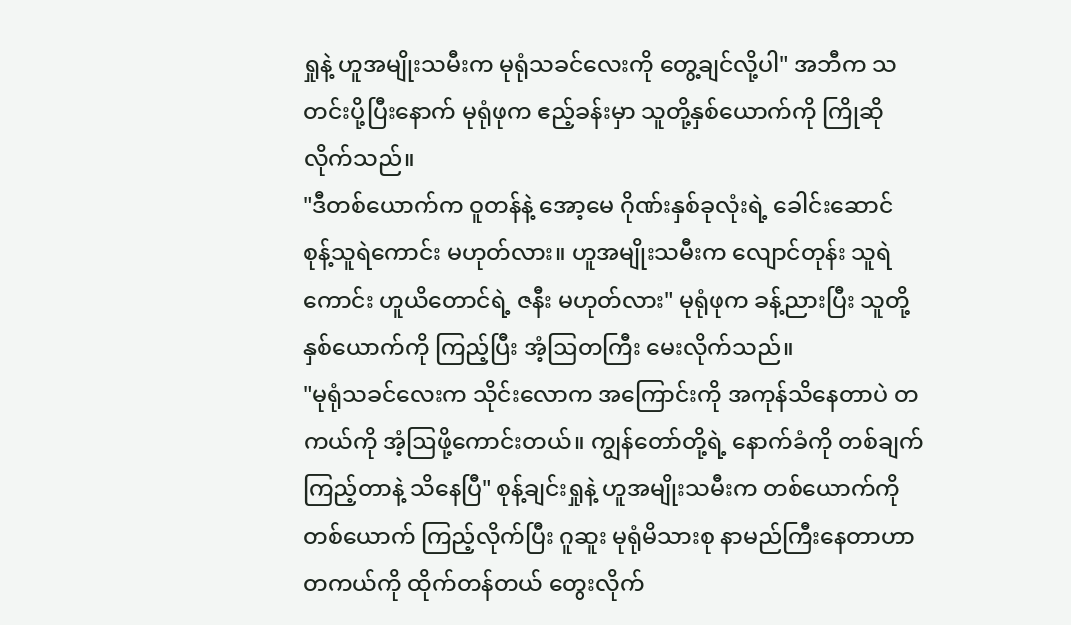ရှုနဲ့ ဟူအမျိုးသမီးက မုရုံသခင်လေးကို တွေ့ချင်လို့ပါ" အဘီက သတင်းပို့ပြီးနောက် မုရုံဖုက ဧည့်ခန်းမှာ သူတို့နှစ်ယောက်ကို ကြိုဆိုလိုက်သည်။
"ဒီတစ်ယောက်က ဝူတန်နဲ့ အော့မေ ဂိုဏ်းနှစ်ခုလုံးရဲ့ ခေါင်းဆောင် စုန့်သူရဲကောင်း မဟုတ်လား။ ဟူအမျိုးသမီးက လျောင်တုန်း သူရဲကောင်း ဟူယိတောင်ရဲ့ ဇနီး မဟုတ်လား" မုရုံဖုက ခန့်ညားပြီး သူတို့နှစ်ယောက်ကို ကြည့်ပြီး အံ့ဩတကြီး မေးလိုက်သည်။
"မုရုံသခင်လေးက သိုင်းလောက အကြောင်းကို အကုန်သိနေတာပဲ တကယ်ကို အံ့ဩဖို့ကောင်းတယ်။ ကျွန်တော်တို့ရဲ့ နောက်ခံကို တစ်ချက်ကြည့်တာနဲ့ သိနေပြီ" စုန့်ချင်းရှုနဲ့ ဟူအမျိုးသမီးက တစ်ယောက်ကို တစ်ယောက် ကြည့်လိုက်ပြီး ဂူဆူး မုရုံမိသားစု နာမည်ကြီးနေတာဟာ တကယ်ကို ထိုက်တန်တယ် တွေးလိုက်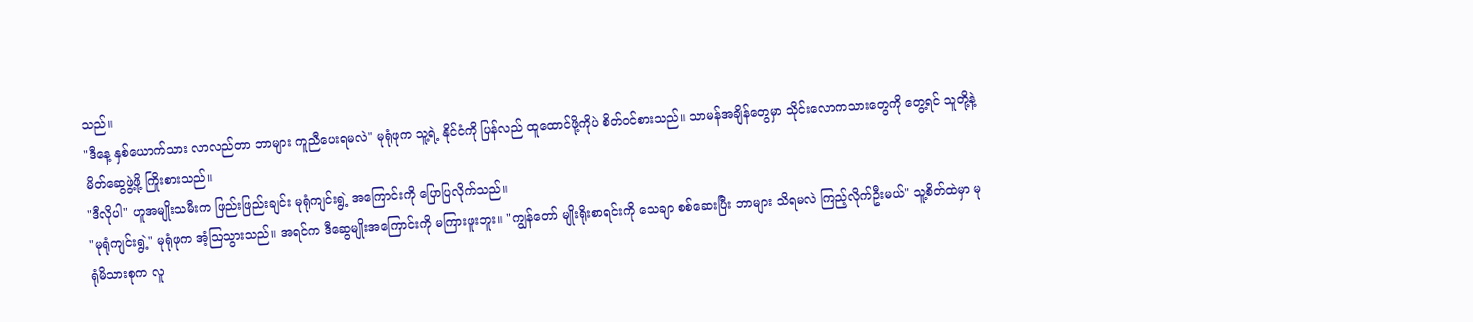သည်။
"ဒီနေ့ နှစ်ယောက်သား လာလည်တာ ဘာများ ကူညီပေးရမလဲ" မုရုံဖုက သူ့ရဲ့ နိုင်ငံကို ပြန်လည် ထူထောင်ဖို့ကိုပဲ စိတ်ဝင်စားသည်။ သာမန်အချိန်တွေမှာ သိုင်းလောကသားတွေကို တွေ့ရင် သူတို့နဲ့ မိတ်ဆွေဖွဲ့ဖို့ ကြိုးစားသည်။
"ဒီလိုပါ" ဟူအမျိုးသမီးက ဖြည်းဖြည်းချင်း မုရုံကျင်းရွဲ့ အကြောင်းကို ပြောပြလိုက်သည်။
"မုရုံကျင်းရွဲ့" မုရုံဖုက အံ့ဩသွားသည်။ အရင်က ဒီဆွေမျိုးအကြောင်းကို မကြားဖူးဘူး။ "ကျွန်တော် မျိုးရိုးစာရင်းကို သေချာ စစ်ဆေးပြီး ဘာများ သိရမလဲ ကြည့်လိုက်ဦးမယ်" သူ့စိတ်ထဲမှာ မုရုံမိသားစုက လူ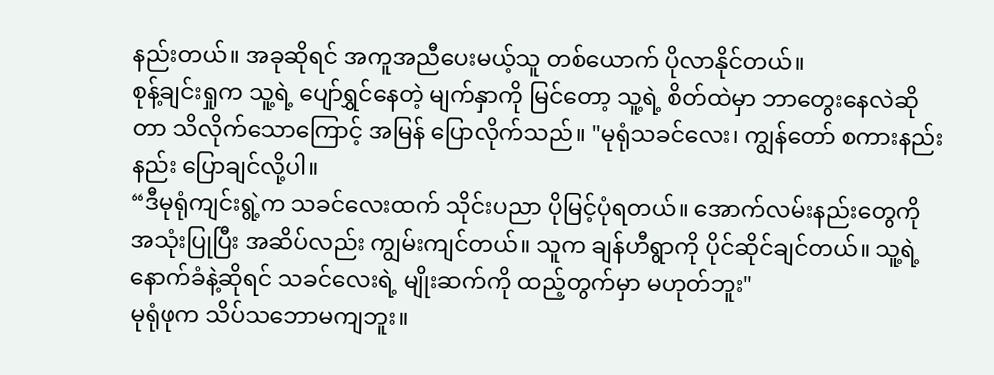နည်းတယ်။ အခုဆိုရင် အကူအညီပေးမယ့်သူ တစ်ယောက် ပိုလာနိုင်တယ်။
စုန့်ချင်းရှုက သူ့ရဲ့ ပျော်ရွှင်နေတဲ့ မျက်နှာကို မြင်တော့ သူ့ရဲ့ စိတ်ထဲမှာ ဘာတွေးနေလဲဆိုတာ သိလိုက်သောကြောင့် အမြန် ပြောလိုက်သည်။ "မုရုံသခင်လေး၊ ကျွန်တော် စကားနည်းနည်း ပြောချင်လို့ပါ။
“ဒီမုရုံကျင်းရွဲ့က သခင်လေးထက် သိုင်းပညာ ပိုမြင့်ပုံရတယ်။ အောက်လမ်းနည်းတွေကို အသုံးပြုပြီး အဆိပ်လည်း ကျွမ်းကျင်တယ်။ သူက ချန်ဟီရွာကို ပိုင်ဆိုင်ချင်တယ်။ သူ့ရဲ့ နောက်ခံနဲ့ဆိုရင် သခင်လေးရဲ့ မျိုးဆက်ကို ထည့်တွက်မှာ မဟုတ်ဘူး"
မုရုံဖုက သိပ်သဘောမကျဘူး။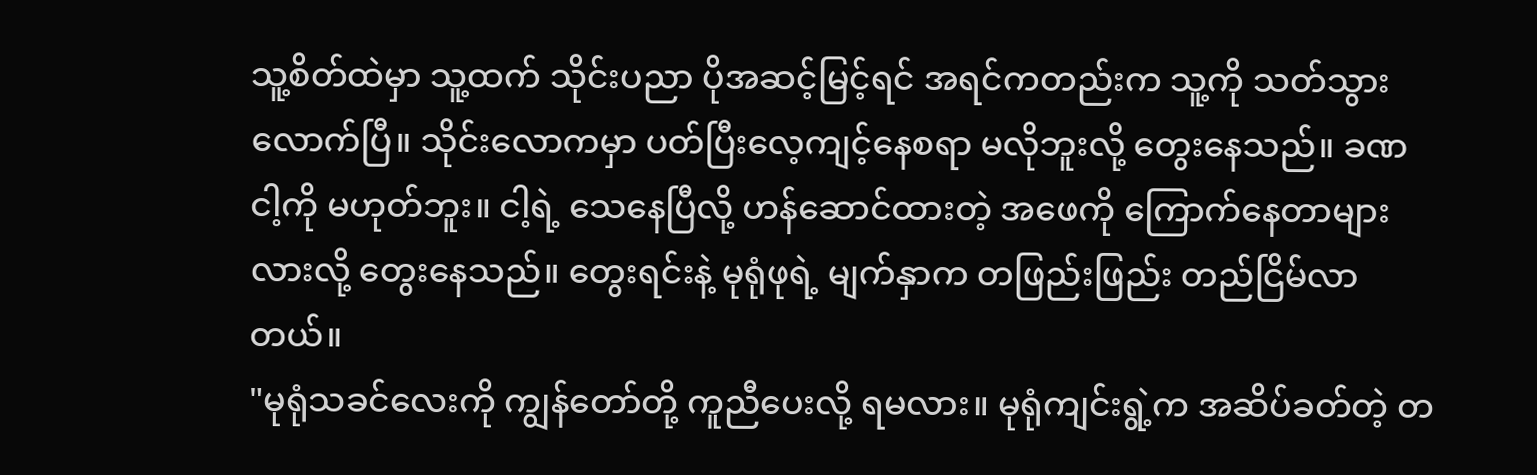သူ့စိတ်ထဲမှာ သူ့ထက် သိုင်းပညာ ပိုအဆင့်မြင့်ရင် အရင်ကတည်းက သူ့ကို သတ်သွားလောက်ပြီ။ သိုင်းလောကမှာ ပတ်ပြီးလေ့ကျင့်နေစရာ မလိုဘူးလို့ တွေးနေသည်။ ခဏ ငါ့ကို မဟုတ်ဘူး။ ငါ့ရဲ့ သေနေပြီလို့ ဟန်ဆောင်ထားတဲ့ အဖေကို ကြောက်နေတာများလားလို့ တွေးနေသည်။ တွေးရင်းနဲ့ မုရုံဖုရဲ့ မျက်နှာက တဖြည်းဖြည်း တည်ငြိမ်လာတယ်။
"မုရုံသခင်လေးကို ကျွန်တော်တို့ ကူညီပေးလို့ ရမလား။ မုရုံကျင်းရွဲ့က အဆိပ်ခတ်တဲ့ တ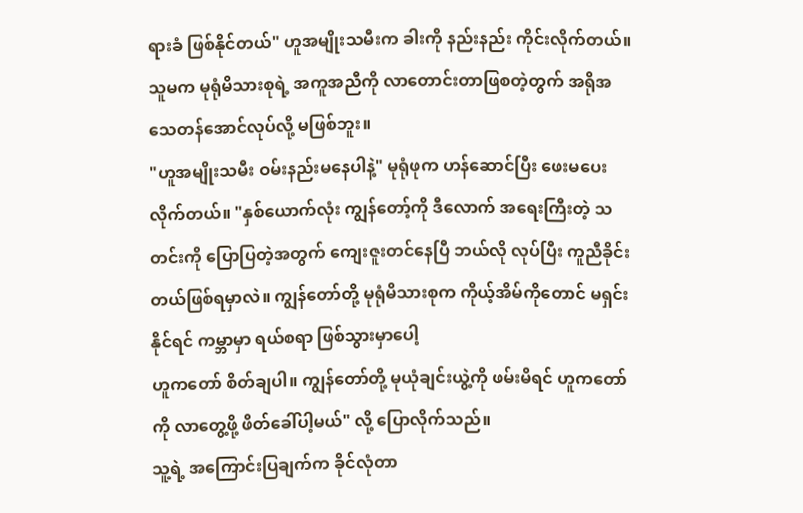ရားခံ ဖြစ်နိုင်တယ်" ဟူအမျိုးသမီးက ခါးကို နည်းနည်း ကိုင်းလိုက်တယ်။ သူမက မုရုံမိသားစုရဲ့ အကူအညီကို လာတောင်းတာဖြစတဲ့တွက် အရိုအသေတန်အောင်လုပ်လို့ မဖြစ်ဘူး။
"ဟူအမျိုးသမီး ဝမ်းနည်းမနေပါနဲ့" မုရုံဖုက ဟန်ဆောင်ပြီး ဖေးမပေးလိုက်တယ်။ "နှစ်ယောက်လုံး ကျွန်တော့်ကို ဒီလောက် အရေးကြီးတဲ့ သတင်းကို ပြောပြတဲ့အတွက် ကျေးဇူးတင်နေပြီ ဘယ်လို လုပ်ပြီး ကူညီခိုင်းတယ်ဖြစ်ရမှာလဲ။ ကျွန်တော်တို့ မုရုံမိသားစုက ကိုယ့်အိမ်ကိုတောင် မရှင်းနိုင်ရင် ကမ္ဘာမှာ ရယ်စရာ ဖြစ်သွားမှာပေါ့
ဟူကတော် စိတ်ချပါ။ ကျွန်တော်တို့ မုယုံချင်းယွဲ့ကို ဖမ်းမိရင် ဟူကတော်ကို လာတွေ့ဖို့ ဖိတ်ခေါ်ပါ့မယ်" လို့ ပြောလိုက်သည်။
သူ့ရဲ့ အကြောင်းပြချက်က ခိုင်လုံတာ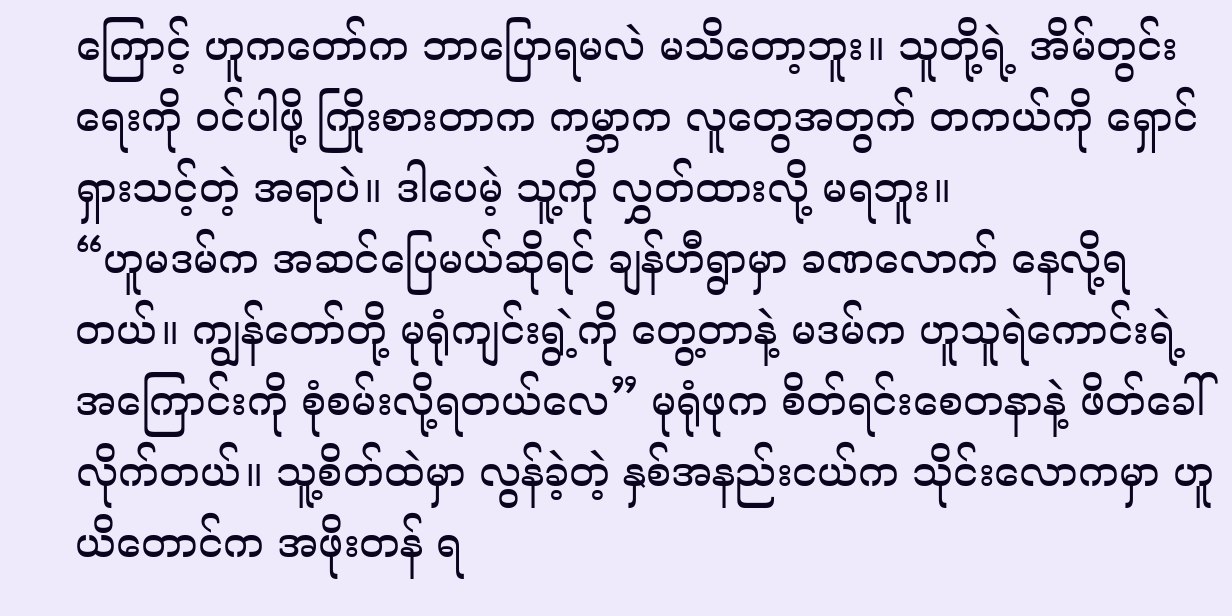ကြောင့် ဟူကတော်က ဘာပြောရမလဲ မသိတော့ဘူး။ သူတို့ရဲ့ အိမ်တွင်းရေးကို ဝင်ပါဖို့ ကြိုးစားတာက ကမ္ဘာက လူတွေအတွက် တကယ်ကို ရှောင်ရှားသင့်တဲ့ အရာပဲ။ ဒါပေမဲ့ သူ့ကို လွှတ်ထားလို့ မရဘူး။
“ဟူမဒမ်က အဆင်ပြေမယ်ဆိုရင် ချန်ဟီရွာမှာ ခဏလောက် နေလို့ရတယ်။ ကျွန်တော်တို့ မုရုံကျင်းရွဲ့ကို တွေ့တာနဲ့ မဒမ်က ဟူသူရဲကောင်းရဲ့ အကြောင်းကို စုံစမ်းလို့ရတယ်လေ” မုရုံဖုက စိတ်ရင်းစေတနာနဲ့ ဖိတ်ခေါ်လိုက်တယ်။ သူ့စိတ်ထဲမှာ လွန်ခဲ့တဲ့ နှစ်အနည်းငယ်က သိုင်းလောကမှာ ဟူယိတောင်က အဖိုးတန် ရ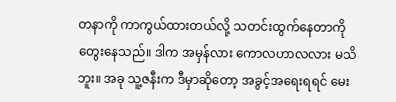တနာကို ကာကွယ်ထားတယ်လို့ သတင်းထွက်နေတာကို တွေးနေသည်။ ဒါက အမှန်လား ကောလဟာလလား မသိဘူး။ အခု သူ့ဇနီးက ဒီမှာဆိုတော့ အခွင့်အရေးရရင် မေး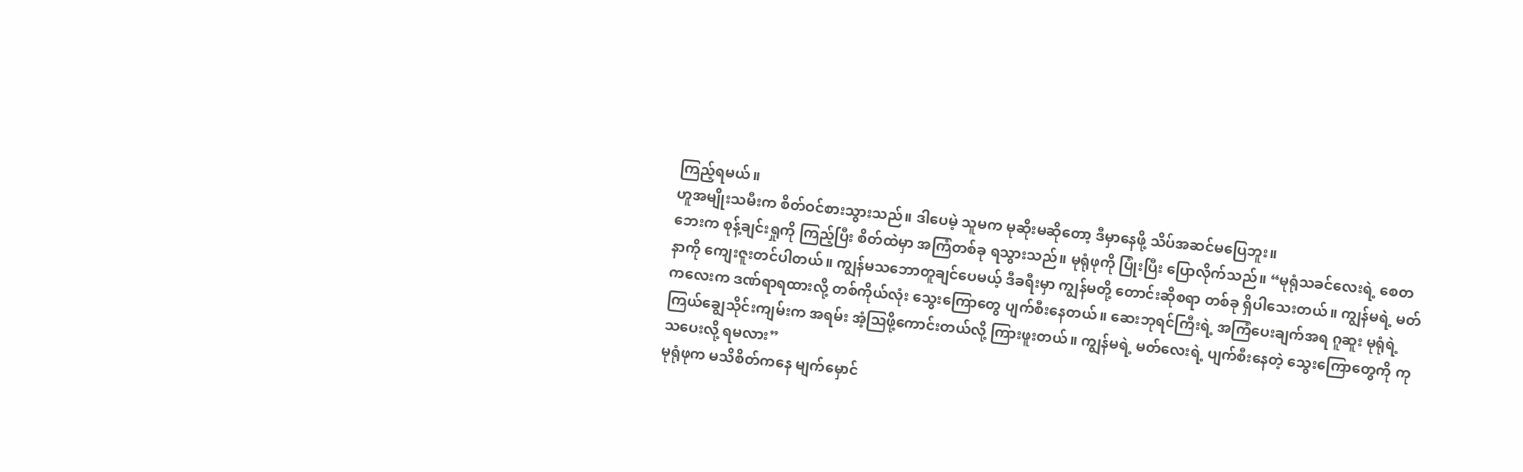ကြည့်ရမယ်။
ဟူအမျိုးသမီးက စိတ်ဝင်စားသွားသည်။ ဒါပေမဲ့ သူမက မုဆိုးမဆိုတော့ ဒီမှာနေဖို့ သိပ်အဆင်မပြေဘူး။
ဘေးက စုန့်ချင်းရှုကို ကြည့်ပြီး စိတ်ထဲမှာ အကြံတစ်ခု ရသွားသည်။ မုရုံဖုကို ပြုံးပြီး ပြောလိုက်သည်။ “မုရုံသခင်လေးရဲ့ စေတနာကို ကျေးဇူးတင်ပါတယ်။ ကျွန်မသဘောတူချင်ပေမယ့် ဒီခရီးမှာ ကျွန်မတို့ တောင်းဆိုစရာ တစ်ခု ရှိပါသေးတယ်။ ကျွန်မရဲ့ မတ်ကလေးက ဒဏ်ရာရထားလို့ တစ်ကိုယ်လုံး သွေးကြောတွေ ပျက်စီးနေတယ်။ ဆေးဘုရင်ကြီးရဲ့ အကြံပေးချက်အရ ဂူဆူး မုရုံရဲ့ ကြယ်ချွေသိုင်းကျမ်းက အရမ်း အံ့ဩဖို့ကောင်းတယ်လို့ ကြားဖူးတယ်။ ကျွန်မရဲ့ မတ်လေးရဲ့ ပျက်စီးနေတဲ့ သွေးကြောတွေကို ကုသပေးလို့ ရမလား”
မုရုံဖုက မသိစိတ်ကနေ မျက်မှောင်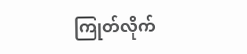ကြုတ်လိုက်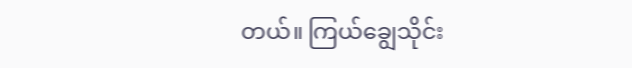တယ်။ ကြယ်ချွေသိုင်း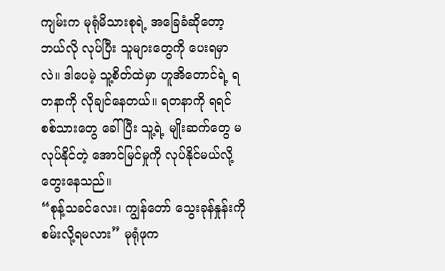ကျမ်းက မုရုံမိသားစုရဲ့ အခြေခံဆိုတော့ ဘယ်လို လုပ်ပြီး သူများတွေကို ပေးရမှာလဲ။ ဒါပေမဲ့ သူ့စိတ်ထဲမှာ ဟူအိတောင်ရဲ့ ရတနာကို လိုချင်နေတယ်။ ရတနာကို ရရင် စစ်သားတွေ ခေါ်ပြီး သူ့ရဲ့ မျိုးဆက်တွေ မလုပ်နိုင်တဲ့ အောင်မြင်မှုကို လုပ်နိုင်မယ်လို့ တွေးနေသည်။
“စုန့်သခင်လေး၊ ကျွန်တော် သွေးခုန်နှုန်းကို စမ်းလို့ရမလား” မုရုံဖုက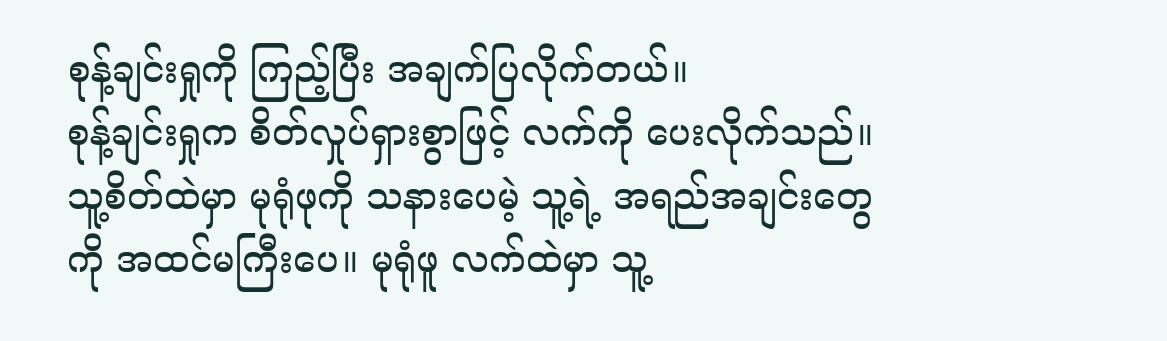စုန့်ချင်းရှုကို ကြည့်ပြီး အချက်ပြလိုက်တယ်။
စုန့်ချင်းရှုက စိတ်လှုပ်ရှားစွာဖြင့် လက်ကို ပေးလိုက်သည်။ သူ့စိတ်ထဲမှာ မုရုံဖုကို သနားပေမဲ့ သူ့ရဲ့ အရည်အချင်းတွေကို အထင်မကြီးပေ။ မုရုံဖူ လက်ထဲမှာ သူ့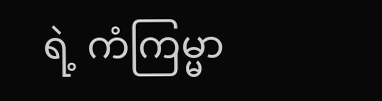ရဲ့ ကံကြမ္မာ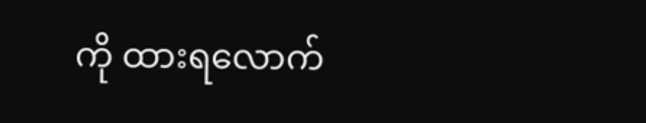ကို ထားရလောက်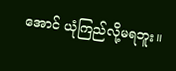အောင် ယုံကြည်လို့မရဘူး။